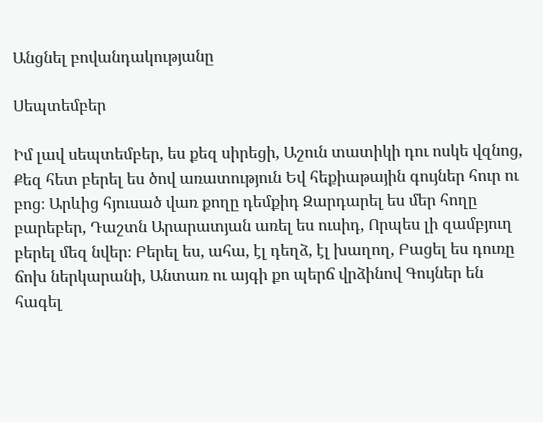Անցնել բովանդակությանը

Սեպտեմբեր

Իմ լավ սեպտեմբեր, ես քեզ սիրեցի, Աշուն տատիկի դու ոսկե վզնոց, Քեզ հետ բերել ես ծով առատություն Եվ հեքիաթային գույներ հուր ու բոց։ Արևից հյուսած վառ քողը դեմքիդ Զարդարել ես մեր հողը բարեբեր, Դաշտն Արարատյան առել ես ուսիդ, Որպես լի զամբյուղ բերել մեզ նվեր։ Բերել ես, ահա, էլ դեղձ, էլ խաղող, Բացել ես դուռը ճոխ ներկարանի, Անտառ ու այգի քո պերճ վրձինով Գույներ են հագել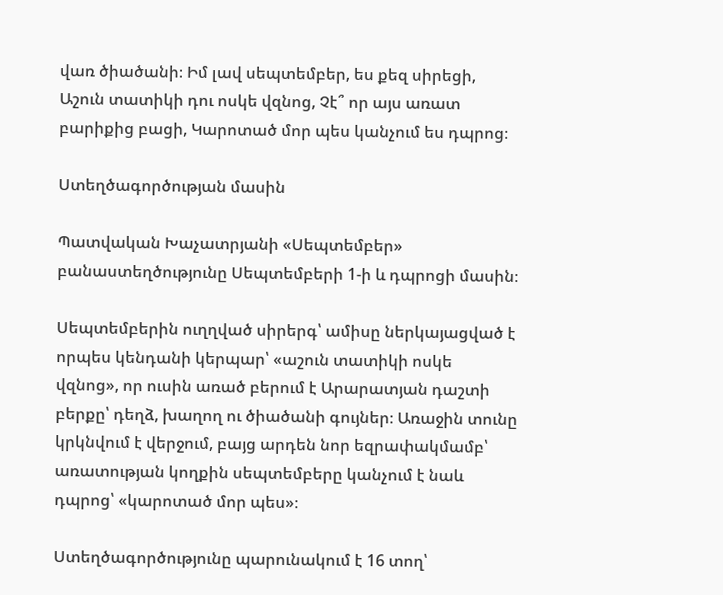վառ ծիածանի։ Իմ լավ սեպտեմբեր, ես քեզ սիրեցի, Աշուն տատիկի դու ոսկե վզնոց, Չէ՞ որ այս առատ բարիքից բացի, Կարոտած մոր պես կանչում ես դպրոց։

Ստեղծագործության մասին

Պատվական Խաչատրյանի «Սեպտեմբեր» բանաստեղծությունը Սեպտեմբերի 1-ի և դպրոցի մասին։

Սեպտեմբերին ուղղված սիրերգ՝ ամիսը ներկայացված է որպես կենդանի կերպար՝ «աշուն տատիկի ոսկե վզնոց», որ ուսին առած բերում է Արարատյան դաշտի բերքը՝ դեղձ, խաղող ու ծիածանի գույներ։ Առաջին տունը կրկնվում է վերջում, բայց արդեն նոր եզրափակմամբ՝ առատության կողքին սեպտեմբերը կանչում է նաև դպրոց՝ «կարոտած մոր պես»։

Ստեղծագործությունը պարունակում է 16 տող՝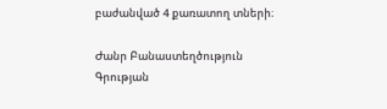բաժանված 4 քառատող տների։

Ժանր Բանաստեղծություն
Գրության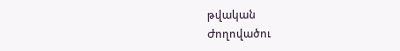թվական
Ժողովածու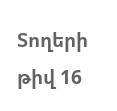Տողերի թիվ 16